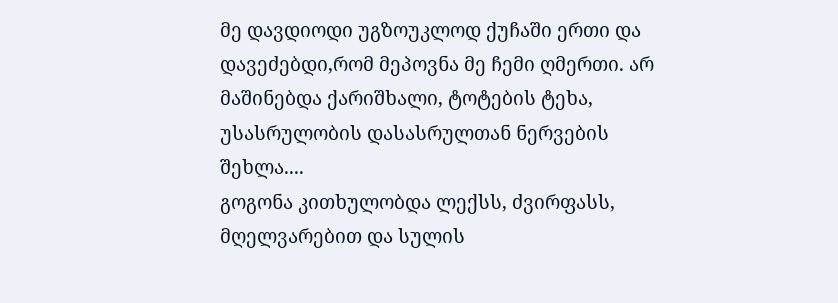მე დავდიოდი უგზოუკლოდ ქუჩაში ერთი და დავეძებდი,რომ მეპოვნა მე ჩემი ღმერთი. არ მაშინებდა ქარიშხალი, ტოტების ტეხა, უსასრულობის დასასრულთან ნერვების შეხლა....
გოგონა კითხულობდა ლექსს, ძვირფასს, მღელვარებით და სულის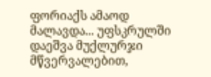ფორიაქს ამაოდ მალავდა... უფსკრულში დაეშვა მუქლურჯი მწვერვალებით,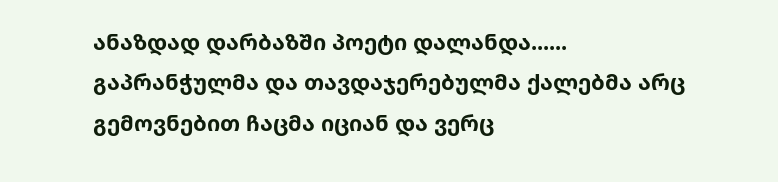ანაზდად დარბაზში პოეტი დალანდა......
გაპრანჭულმა და თავდაჯერებულმა ქალებმა არც გემოვნებით ჩაცმა იციან და ვერც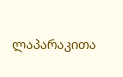ლაპარაკითა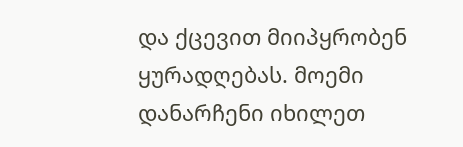და ქცევით მიიპყრობენ ყურადღებას. მოემი დანარჩენი იხილეთ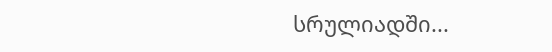სრულიადში...